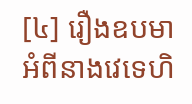[៤] រឿងឧបមាអំពីនាងវេទេហិ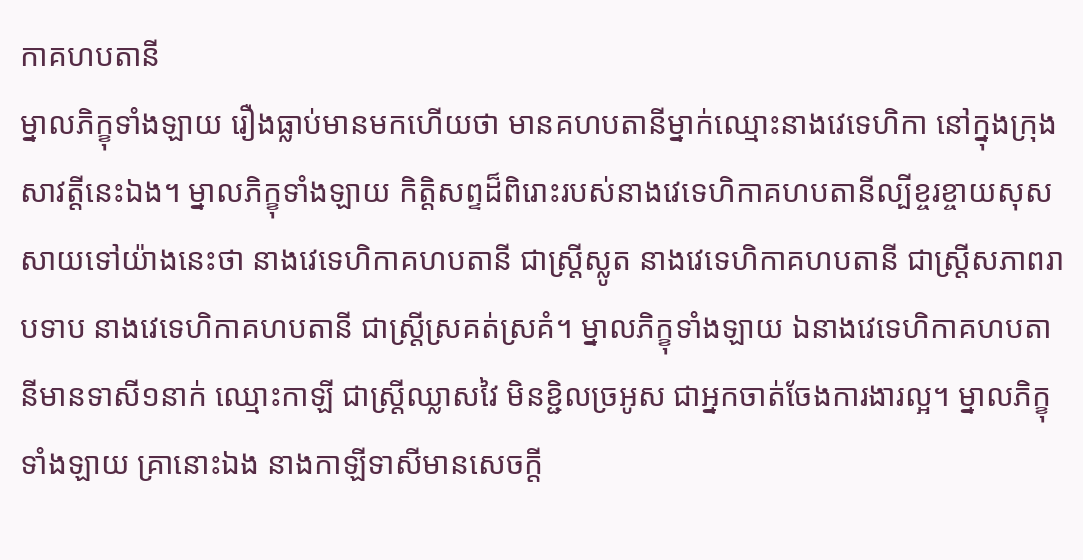កាគហបតានី
ម្នាលភិក្ខុទាំងឡាយ រឿងធ្លាប់មានមកហើយថា មានគហបតានីម្នាក់ឈ្មោះនាងវេទេហិកា នៅក្នុងក្រុងសាវត្តីនេះឯង។ ម្នាលភិក្ខុទាំងឡាយ កិត្តិសព្ទដ៏ពិរោះរបស់នាងវេទេហិកាគហបតានីល្បីខ្ចរខ្ចាយសុសសាយទៅយ៉ាងនេះថា នាងវេទេហិកាគហបតានី ជាស្រ្តីស្លូត នាងវេទេហិកាគហបតានី ជាស្រ្តីសភាពរាបទាប នាងវេទេហិកាគហបតានី ជាស្រ្តីស្រគត់ស្រគំ។ ម្នាលភិក្ខុទាំងឡាយ ឯនាងវេទេហិកាគហបតានីមានទាសី១នាក់ ឈ្មោះកាឡី ជាស្រ្តីឈ្លាសវៃ មិនខ្ជិលច្រអូស ជាអ្នកចាត់ចែងការងារល្អ។ ម្នាលភិក្ខុទាំងឡាយ គ្រានោះឯង នាងកាឡីទាសីមានសេចក្តី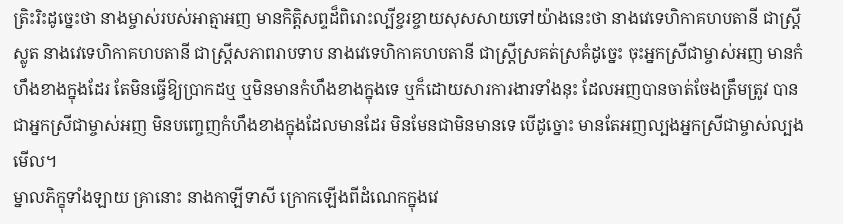ត្រិះរិះដូច្នេះថា នាងម្ចាស់របស់អាត្មាអញ មានកិត្តិសព្ទដ៏ពិរោះល្បីខ្ចរខ្ចាយសុសសាយទៅយ៉ាងនេះថា នាងវេទេហិកាគហបតានី ជាស្រ្តីស្លូត នាងវេទេហិកាគហបតានី ជាស្រ្តីសភាពរាបទាប នាងវេទេហិកាគហបតានី ជាស្រ្តីស្រគត់ស្រគំដូច្នេះ ចុះអ្នកស្រីជាម្ចាស់អញ មានកំហឹងខាងក្នុងដែរ តែមិនធ្វើឱ្យប្រាកដឬ ឬមិនមានកំហឹងខាងក្នុងទេ ឬក៏ដោយសារការងារទាំងនុះ ដែលអញបានចាត់ចែងត្រឹមត្រូវ បានជាអ្នកស្រីជាម្ចាស់អញ មិនបញ្ចេញកំហឹងខាងក្នុងដែលមានដែរ មិនមែនជាមិនមានទេ បើដូច្នោះ មានតែអញល្បងអ្នកស្រីជាម្ចាស់ល្បងមើល។
ម្នាលភិក្ខុទាំងឡាយ គ្រានោះ នាងកាឡីទាសី ក្រោកឡើងពីដំណេកក្នុងវេ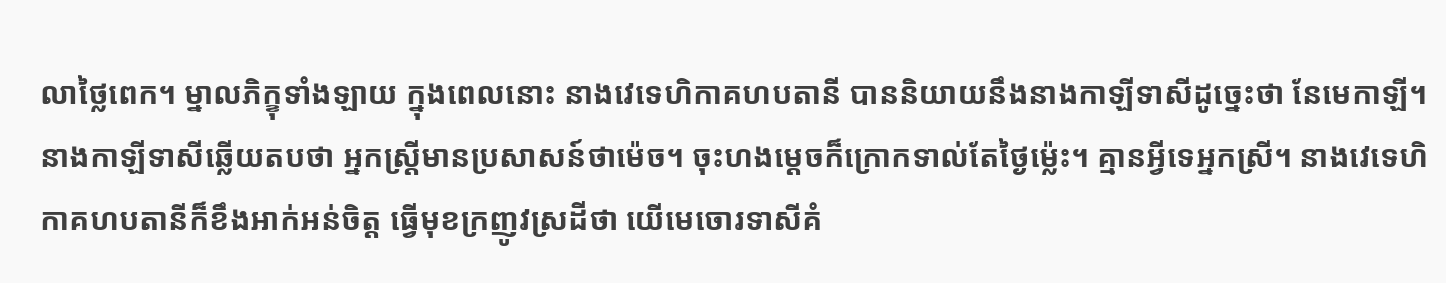លាថ្លៃពេក។ ម្នាលភិក្ខុទាំងឡាយ ក្នុងពេលនោះ នាងវេទេហិកាគហបតានី បាននិយាយនឹងនាងកាឡីទាសីដូច្នេះថា នែមេកាឡី។ នាងកាឡីទាសីឆ្លើយតបថា អ្នកស្រ្តីមានប្រសាសន៍ថាម៉េច។ ចុះហងម្តេចក៏ក្រោកទាល់តែថ្ងៃម្ល៉េះ។ គ្មានអ្វីទេអ្នកស្រី។ នាងវេទេហិកាគហបតានីក៏ខឹងអាក់អន់ចិត្ត ធ្វើមុខក្រញូវស្រដីថា យើមេចោរទាសីគំ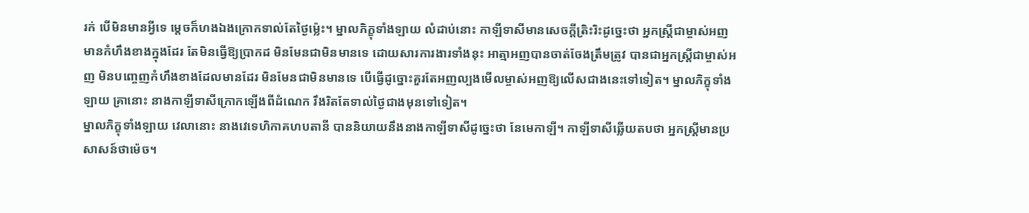រក់ បើមិនមានអ្វីទេ ម្តេចក៏ហងឯងក្រោកទាល់តែថ្ងៃម្ល៉េះ។ ម្នាលភិក្ខុទាំងឡាយ លំដាប់នោះ កាឡីទាសីមានសេចក្តីត្រិះរិះដូច្នេះថា អ្នកស្រ្តីជាម្ចាស់អញមានកំហឹងខាងក្នុងដែរ តែមិនធ្វើឱ្យប្រាកដ មិនមែនជាមិនមានទេ ដោយសារការងារទាំងនុះ អាត្មាអញបានចាត់ចែងត្រឹមត្រូវ បានជាអ្នកស្រ្តីជាម្ចាស់អញ មិនបញ្ចេញកំហឹងខាងដែលមានដែរ មិនមែនជាមិនមានទេ បើធ្វើដូច្នោះគួរតែអញល្បងមើលម្ចាស់អញឱ្យលើសជាងនេះទៅទៀត។ ម្នាលភិក្ខុទាំងឡាយ គ្រានោះ នាងកាឡីទាសីក្រោកឡើងពីដំណេក រឹងរិតតែទាល់ថ្ងៃជាងមុនទៅទៀត។
ម្នាលភិក្ខុទាំងឡាយ វេលានោះ នាងវេទេហិកាគហបតានី បាននិយាយនឹងនាងកាឡីទាសីដូច្នេះថា នែមេកាឡី។ កាឡីទាសីឆ្លើយតបថា អ្នកស្រ្តីមានប្រសាសន៍ថាម៉េច។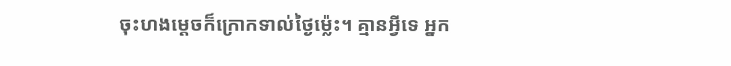ចុះហងម្តេចក៏ក្រោកទាល់ថ្ងៃម្ល៉េះ។ គ្មានអ្វីទេ អ្នក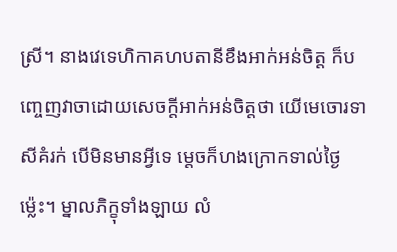ស្រី។ នាងវេទេហិកាគហបតានីខឹងអាក់អន់ចិត្ត ក៏បញ្ចេញវាចាដោយសេចក្តីអាក់អន់ចិត្តថា យើមេចោរទាសីគំរក់ បើមិនមានអ្វីទេ ម្តេចក៏ហងក្រោកទាល់ថ្ងៃម្ល៉េះ។ ម្នាលភិក្ខុទាំងឡាយ លំ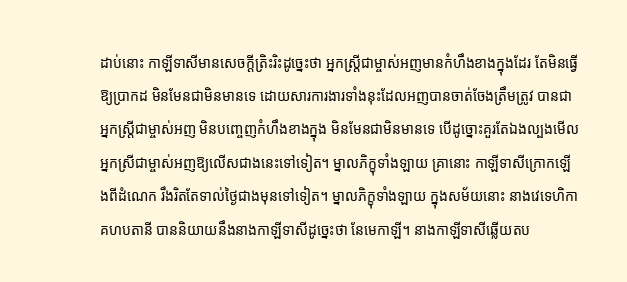ដាប់នោះ កាឡីទាសីមានសេចក្តីត្រិះរិះដូច្នេះថា អ្នកស្រ្តីជាម្ចាស់អញមានកំហឹងខាងក្នុងដែរ តែមិនធ្វើឱ្យប្រាកដ មិនមែនជាមិនមានទេ ដោយសារការងារទាំងនុះដែលអញបានចាត់ចែងត្រឹមត្រូវ បានជាអ្នកស្រ្តីជាម្ចាស់អញ មិនបញ្ចេញកំហឹងខាងក្នុង មិនមែនជាមិនមានទេ បើដូច្នោះគួរតែឯងល្បងមើលអ្នកស្រីជាម្ចាស់អញឱ្យលើសជាងនេះទៅទៀត។ ម្នាលភិក្ខុទាំងឡាយ គ្រានោះ កាឡីទាសីក្រោកឡើងពីដំណេក រឹងរិតតែទាល់ថ្ងៃជាងមុនទៅទៀត។ ម្នាលភិក្ខុទាំងឡាយ ក្នុងសម័យនោះ នាងវេទេហិកាគហបតានី បាននិយាយនឹងនាងកាឡីទាសីដូច្នេះថា នែមេកាឡី។ នាងកាឡីទាសីឆ្លើយតប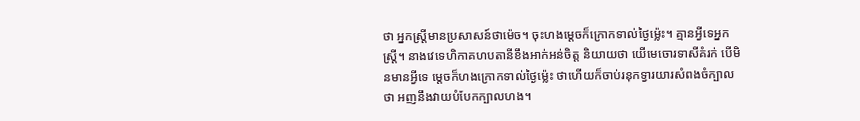ថា អ្នកស្រ្តីមានប្រសាសន៍ថាម៉េច។ ចុះហងម្តេចក៏ក្រោកទាល់ថ្ងៃម្ល៉េះ។ គ្មានអ្វីទេអ្នកស្រ្តី។ នាងវេទេហិកាគហបតានីខឹងអាក់អន់ចិត្ត និយាយថា យើមេចោរទាសីគំរក់ បើមិនមានអ្វីទេ ម្តេចក៏ហងក្រោកទាល់ថ្ងៃម្ល៉េះ ថាហើយក៏ចាប់រនុកទ្វារយារសំពងចំក្បាលថា អញនឹងវាយបំបែកក្បាលហង។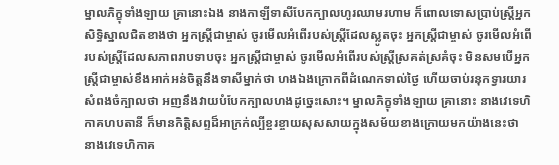ម្នាលភិក្ខុទាំងឡាយ គ្រានោះឯង នាងកាឡីទាសីបែកក្បាលហូរឈាមរហាម ក៏ពោលទោសប្រាប់ស្រ្តីអ្នកសិទ្ធិស្នាលជិតខាងថា អ្នកស្រ្តីជាម្ចាស់ ចូរមើលអំពើរបស់ស្រ្តីដែលស្លូតចុះ អ្នកស្រ្តីជាម្ចាស់ ចូរមើលអំពើរបស់ស្រ្តីដែលសភាពរាបទាបចុះ អ្នកស្រ្តីជាម្ចាស់ ចូរមើលអំពើរបស់ស្រ្តីស្រគត់ស្រគំចុះ មិនសមបើអ្នកស្រ្តីជាម្ចាស់ខឹងអាក់អន់ចិត្តនឹងទាសីម្នាក់ថា ហងឯងក្រោកពីដំណេកទាល់ថ្ងៃ ហើយចាប់រនុកទ្វារយារសំពងចំក្បាលថា អញនឹងវាយបំបែកក្បាលហងដូច្នេះសោះ។ ម្នាលភិក្ខុទាំងឡាយ គ្រានោះ នាងវេទេហិកាគហបតានី ក៏មានកិត្តិសព្ទដ៏អាក្រក់ល្បីខ្ចរខ្ចាយសុសសាយក្នុងសម័យខាងក្រោយមកយ៉ាងនេះថា នាងវេទេហិកាគ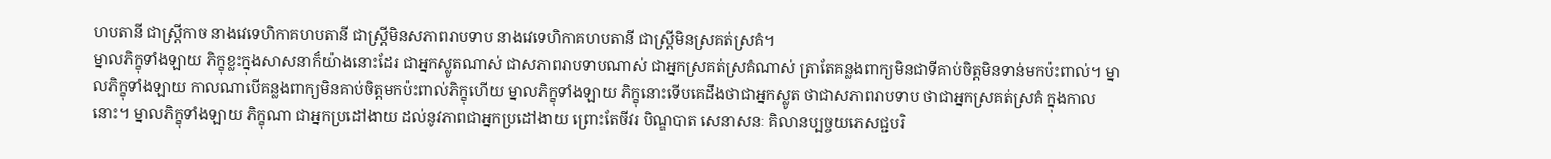ហបតានី ជាស្រ្តីកាច នាងវេទេហិកាគហបតានី ជាស្រ្តីមិនសភាពរាបទាប នាងវេទេហិកាគហបតានី ជាស្រ្តីមិនស្រគត់ស្រគំ។
ម្នាលភិក្ខុទាំងឡាយ ភិក្ខុខ្លះក្នុងសាសនាក៏យ៉ាងនោះដែរ ជាអ្នកស្លូតណាស់ ជាសភាពរាបទាបណាស់ ជាអ្នកស្រគត់ស្រគំណាស់ ត្រាតែគន្លងពាក្យមិនជាទីគាប់ចិត្តមិនទាន់មកប៉ះពាល់។ ម្នាលភិក្ខុទាំងឡាយ កាលណាបើគន្លងពាក្យមិនគាប់ចិត្តមកប៉ះពាល់ភិក្ខុហើយ ម្នាលភិក្ខុទាំងឡាយ ភិក្ខុនោះទើបគេដឹងថាជាអ្នកស្លូត ថាជាសភាពរាបទាប ថាជាអ្នកស្រគត់ស្រគំ ក្នុងកាលនោះ។ ម្នាលភិក្ខុទាំងឡាយ ភិក្ខុណា ជាអ្នកប្រដៅងាយ ដល់នូវភាពជាអ្នកប្រដៅងាយ ព្រោះតែចីវរ បិណ្ឌបាត សេនាសនៈ គិលានប្បច្ចយភេសជ្ជបរិ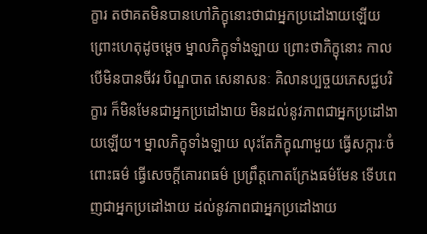ក្ខារ តថាគតមិនបានហៅភិក្ខុនោះថាជាអ្នកប្រដៅងាយឡើយ ព្រោះហេតុដូចម្តេច ម្នាលភិក្ខុទាំងឡាយ ព្រោះថាភិក្ខុនោះ កាលបើមិនបានចីវរ បិណ្ឌបាត សេនាសនៈ គិលានប្បច្ចយភេសជ្ជបរិក្ខារ ក៏មិនមែនជាអ្នកប្រដៅងាយ មិនដល់នូវភាពជាអ្នកប្រដៅងាយឡើយ។ ម្នាលភិក្ខុទាំងឡាយ លុះតែភិក្ខុណាមួយ ធ្វើសក្ការៈចំពោះធម៌ ធ្វើសេចក្តីគោរពធម៌ ប្រព្រឹត្តកោតក្រែងធម៌មែន ទើបពេញជាអ្នកប្រដៅងាយ ដល់នូវភាពជាអ្នកប្រដៅងាយ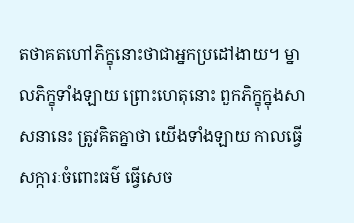តថាគតហៅភិក្ខុនោះថាជាអ្នកប្រដៅងាយ។ ម្នាលភិក្ខុទាំងឡាយ ព្រោះហេតុនោះ ពួកភិក្ខុក្នុងសាសនានេះ ត្រូវគិតគ្នាថា យើងទាំងឡាយ កាលធ្វើសក្ការៈចំពោះធម៌ ធ្វើសេច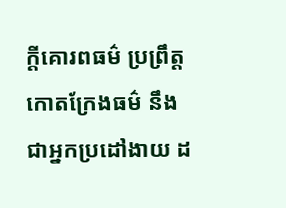ក្តីគោរពធម៌ ប្រព្រឹត្តកោតក្រែងធម៌ នឹងជាអ្នកប្រដៅងាយ ដ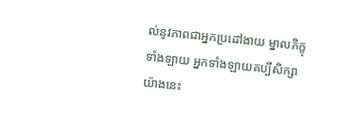ល់នូវភាពជាអ្នកប្រដៅងាយ ម្នាលភិក្ខុទាំងឡាយ អ្នកទាំងឡាយគប្បីសិក្សាយ៉ាងនេះ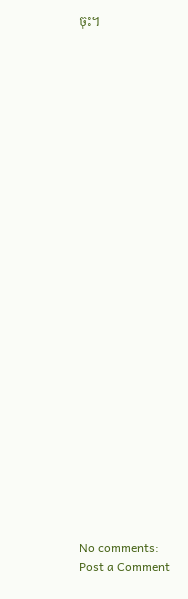ចុះ។



























No comments:
Post a Comment